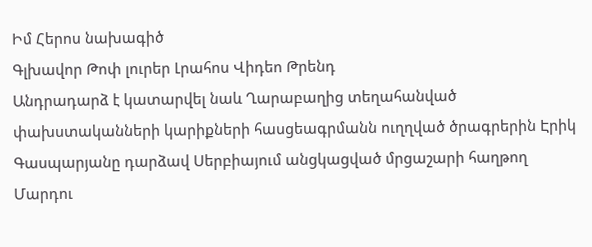Իմ Հերոս նախագիծ
Գլխավոր Թոփ լուրեր Լրահոս Վիդեո Թրենդ
Անդրադարձ է կատարվել նաև Ղարաբաղից տեղահանված փախստականների կարիքների հասցեագրմանն ուղղված ծրագրերին Էրիկ Գասպարյանը դարձավ Սերբիայում անցկացված մրցաշարի հաղթող Մարդու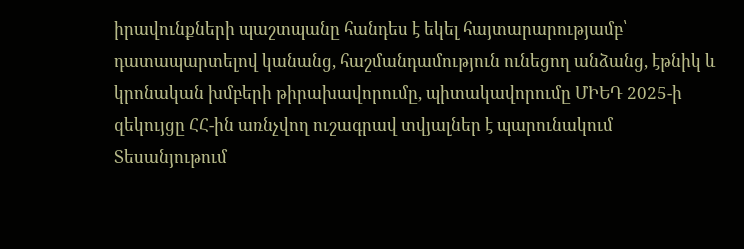իրավունքների պաշտպանը հանդես է եկել հայտարարությամբ՝ դատապարտելով կանանց, հաշմանդամություն ունեցող անձանց, էթնիկ և կրոնական խմբերի թիրախավորումը, պիտակավորումը ՄԻԵԴ 2025-ի զեկույցը ՀՀ-ին առնչվող ուշագրավ տվյալներ է պարունակում Տեսանյութում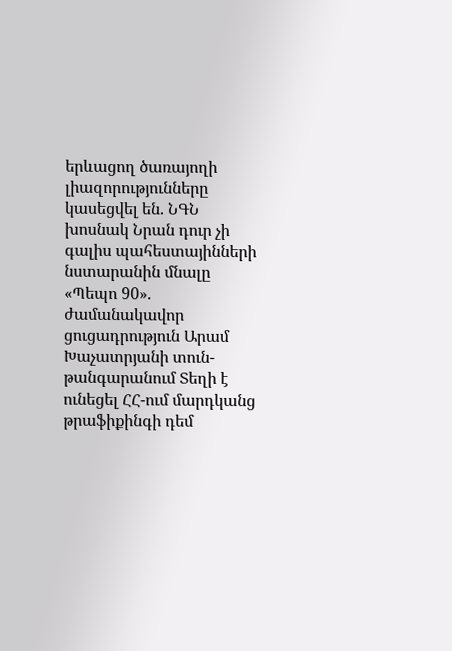երևացող ծառայողի լիազորությունները կասեցվել են. ՆԳՆ խոսնակ Նրան դուր չի գալիս պահեստայինների նստարանին մնալը «Պեպո 90». ժամանակավոր ցուցադրություն Արամ Խաչատրյանի տուն-թանգարանում Տեղի է ունեցել ՀՀ-ում մարդկանց թրաֆիքինգի դեմ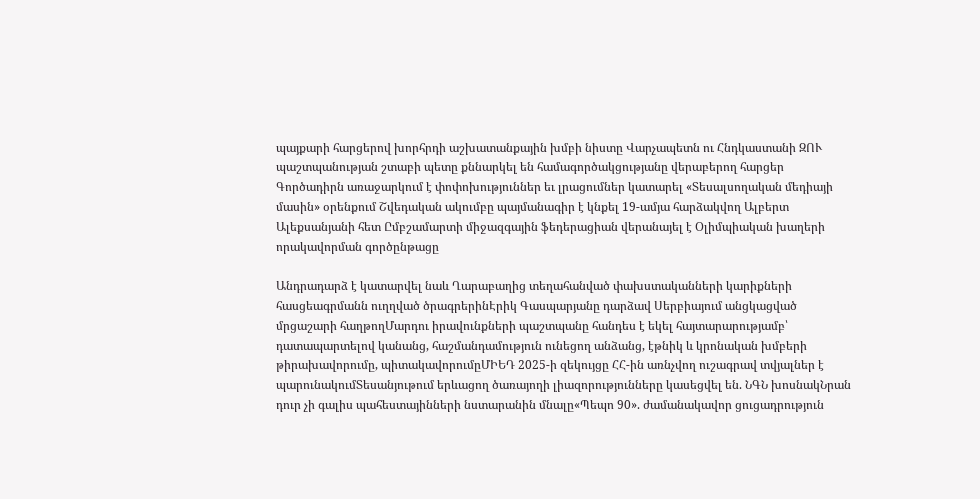պայքարի հարցերով խորհրդի աշխատանքային խմբի նիստը Վարչապետն ու Հնդկաստանի ԶՈՒ պաշտպանության շտաբի պետը քննարկել են համագործակցությանը վերաբերող հարցեր Գործադիրն առաջարկում է փոփոխություններ եւ լրացումներ կատարել «Տեսալսողական մեդիայի մասին» օրենքում Շվեդական ակումբը պայմանագիր է կնքել 19-ամյա հարձակվող Ալբերտ Ալեքսանյանի հետ Ըմբշամարտի միջազգային ֆեդերացիան վերանայել է Օլիմպիական խաղերի որակավորման գործընթացը

Անդրադարձ է կատարվել նաև Ղարաբաղից տեղահանված փախստականների կարիքների հասցեագրմանն ուղղված ծրագրերինԷրիկ Գասպարյանը դարձավ Սերբիայում անցկացված մրցաշարի հաղթողՄարդու իրավունքների պաշտպանը հանդես է եկել հայտարարությամբ՝ դատապարտելով կանանց, հաշմանդամություն ունեցող անձանց, էթնիկ և կրոնական խմբերի թիրախավորումը, պիտակավորումըՄԻԵԴ 2025-ի զեկույցը ՀՀ-ին առնչվող ուշագրավ տվյալներ է պարունակումՏեսանյութում երևացող ծառայողի լիազորությունները կասեցվել են. ՆԳՆ խոսնակՆրան դուր չի գալիս պահեստայինների նստարանին մնալը«Պեպո 90». ժամանակավոր ցուցադրություն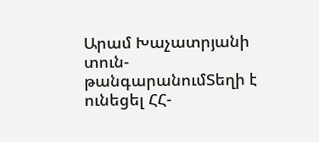Արամ Խաչատրյանի տուն-թանգարանումՏեղի է ունեցել ՀՀ-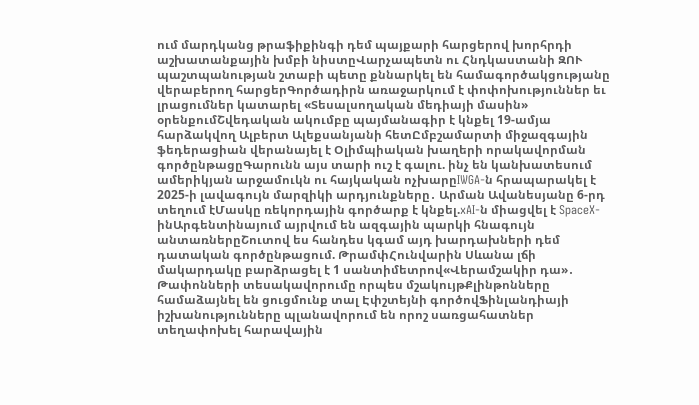ում մարդկանց թրաֆիքինգի դեմ պայքարի հարցերով խորհրդի աշխատանքային խմբի նիստըՎարչապետն ու Հնդկաստանի ԶՈՒ պաշտպանության շտաբի պետը քննարկել են համագործակցությանը վերաբերող հարցերԳործադիրն առաջարկում է փոփոխություններ եւ լրացումներ կատարել «Տեսալսողական մեդիայի մասին» օրենքումՇվեդական ակումբը պայմանագիր է կնքել 19-ամյա հարձակվող Ալբերտ Ալեքսանյանի հետԸմբշամարտի միջազգային ֆեդերացիան վերանայել է Օլիմպիական խաղերի որակավորման գործընթացըԳարունն այս տարի ուշ է գալու. ինչ են կանխատեսում ամերիկյան արջամուկն ու հայկական ոչխարըIWGA-ն հրապարակել է 2025-ի լավագույն մարզիկի արդյունքները․ Արման Ավանեսյանը 6-րդ տեղում էՄասկը ռեկորդային գործարք է կնքել.xAI-ն միացվել է SpaceX-ինԱրգենտինայում այրվում են ազգային պարկի հնագույն անտառներըՇուտով ես հանդես կգամ այդ խարդախների դեմ դատական գործընթացում. ԹրամփՀունվարին Սևանա լճի մակարդակը բարձրացել է 1 սանտիմետրով«Վերամշակիր դա»․ Թափոնների տեսակավորումը որպես մշակույթՔլինթոնները համաձայնել են ցուցմունք տալ Էփշտեյնի գործովՖինլանդիայի իշխանությունները պլանավորում են որոշ սառցահատներ տեղափոխել հարավային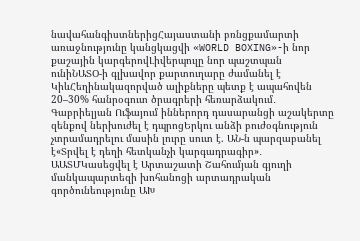նավահանգիստներիցՀայաստանի բռնցքամարտի առաջնությունը կանցկացվի «WORLD BOXING»-ի նոր քաշային կարգերովԼիվերպուլը նոր պաշտպան ունիՆԱՏՕ-ի գլխավոր քարտուղարը ժամանել է ԿիևՀեղինակազորված ալիքները պետք է ապահովեն 20–30% հանրօգուտ ծրագրերի հեռարձակում․ Գաբրիելյան Ուֆայում իններորդ դասարանցի աշակերտը զենքով ներխուժել է դպրոցԵրկու անձի բուժօգնություն չտրամադրելու մասին լուրը սուտ է. ԱՆ-ն պարզաբանել է«Տրվել է դեղի հետկանչի կարգադրագիր»․ ԱԱՏՄԿասեցվել է Արտաշատի Շահումյան գյուղի մանկապարտեզի խոհանոցի արտադրական գործունեությունը ԱԽ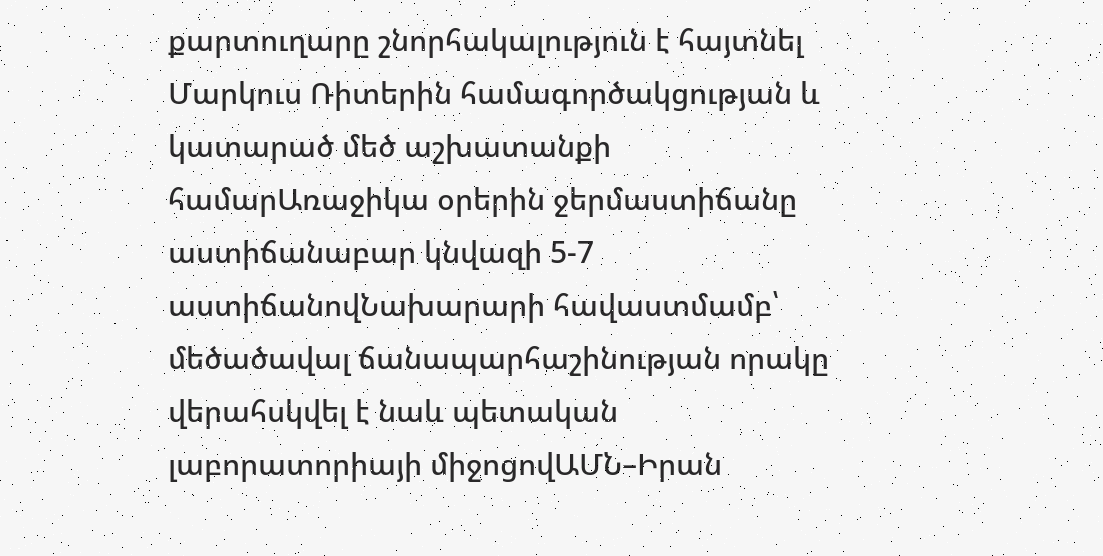քարտուղարը շնորհակալություն է հայտնել Մարկուս Ռիտերին համագործակցության և կատարած մեծ աշխատանքի համարԱռաջիկա օրերին ջերմաստիճանը աստիճանաբար կնվազի 5-7 աստիճանովՆախարարի հավաստմամբ՝ մեծածավալ ճանապարհաշինության որակը վերահսկվել է նաև պետական լաբորատորիայի միջոցովԱՄՆ–Իրան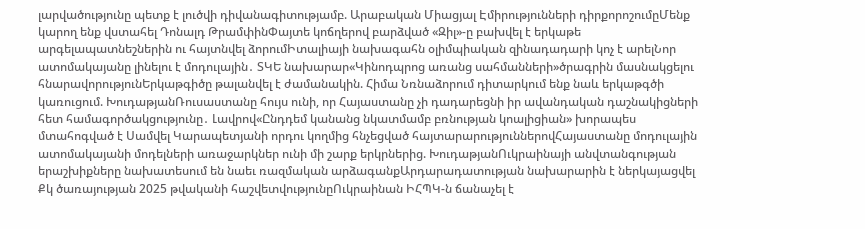լարվածությունը պետք է լուծվի դիվանագիտությամբ. Արաբական Միացյալ Էմիրությունների դիրքորոշումըՄենք կարող ենք վստահել Դոնալդ ԹրամփինՓայտե կոճղերով բարձված «Զիլ»-ը բախվել է երկաթե արգելապատնեշներին ու հայտնվել ձորումԻտալիայի նախագահն օլիմպիական զինադադարի կոչ է արելՆոր ատոմակայանը լինելու է մոդուլային․ ՏԿԵ նախարար«Կինոդպրոց առանց սահմանների»ծրագրին մասնակցելու հնարավորությունԵրկաթգիծը թալանվել է ժամանակին. Հիմա Նռնաձորում դիտարկում ենք նաև երկաթգծի կառուցում. ԽուդաթյանՌուսաստանը հույս ունի, որ Հայաստանը չի դադարեցնի իր ավանդական դաշնակիցների հետ համագործակցությունը․ Լավրով«Ընդդեմ կանանց նկատմամբ բռնության կոալիցիան» խորապես մտահոգված է Սամվել Կարապետյանի որդու կողմից հնչեցված հայտարարություններովՀայաստանը մոդուլային ատոմակայանի մոդելների առաջարկներ ունի մի շարք երկրներից. ԽուդաթյանՈւկրաինայի անվտանգության երաշխիքները նախատեսում են նաեւ ռազմական արձագանքԱրդարադատության նախարարին է ներկայացվել Քկ ծառայության 2025 թվականի հաշվետվությունըՈւկրաինան ԻՀՊԿ-ն ճանաչել է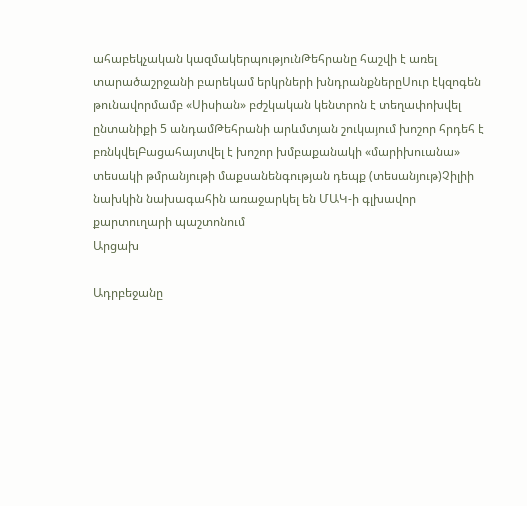ահաբեկչական կազմակերպությունԹեհրանը հաշվի է առել տարածաշրջանի բարեկամ երկրների խնդրանքներըՍուր էկզոգեն թունավորմամբ «Սիսիան» բժշկական կենտրոն է տեղափոխվել ընտանիքի 5 անդամԹեհրանի արևմտյան շուկայում խոշոր հրդեհ է բռնկվելԲացահայտվել է խոշոր խմբաքանակի «մարիխուանա» տեսակի թմրանյութի մաքսանենգության դեպք (տեսանյութ)Չիլիի նախկին նախագահին առաջարկել են ՄԱԿ-ի գլխավոր քարտուղարի պաշտոնում
Արցախ

Ադրբեջանը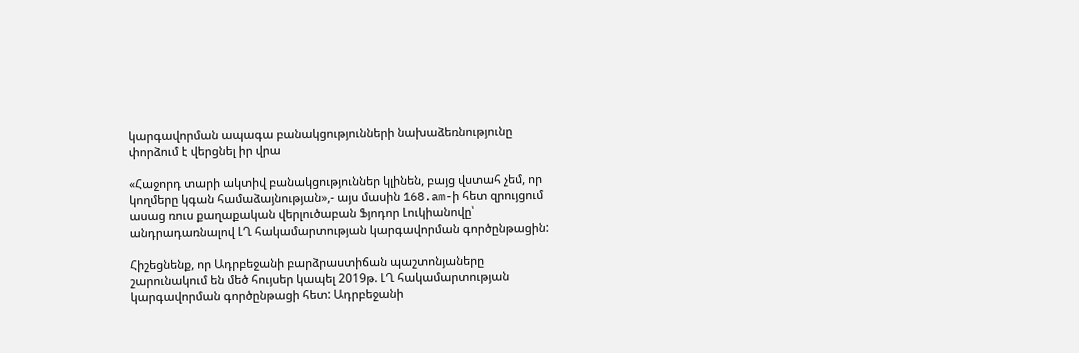կարգավորման ապագա բանակցությունների նախաձեռնությունը փորձում է վերցնել իր վրա

«Հաջորդ տարի ակտիվ բանակցություններ կլինեն, բայց վստահ չեմ, որ կողմերը կգան համաձայնության»,- այս մասին 168.am-ի հետ զրույցում ասաց ռուս քաղաքական վերլուծաբան Ֆյոդոր Լուկիանովը՝ անդրադառնալով ԼՂ հակամարտության կարգավորման գործընթացին:

Հիշեցնենք, որ Ադրբեջանի բարձրաստիճան պաշտոնյաները շարունակում են մեծ հույսեր կապել 2019թ. ԼՂ հակամարտության կարգավորման գործընթացի հետ: Ադրբեջանի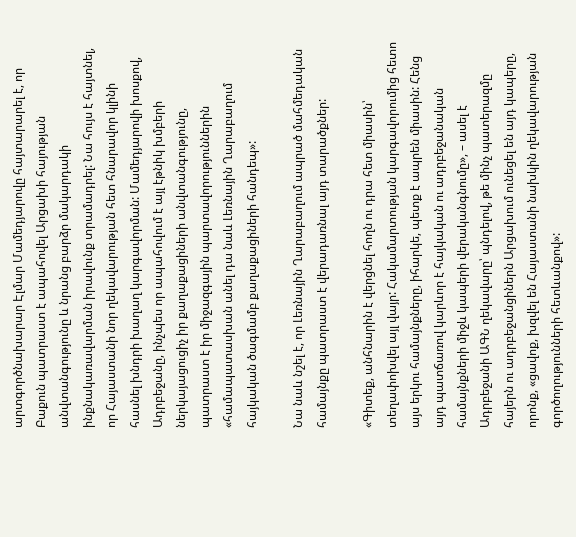արտգործնախարար Էլմար Մամեդյարովը հայտարարել է, որ Բաքուն պատրաստ է ապահովել Արցախի հայության անվտանգությունը և նրանց բարձր մակարդակի ինքնակառավարման իրավունք տրամադրել: Նա հույս է հայտնել, որ Հայաստանի նոր ղեկավարության հետ հնարավոր կլինի հասնել խնդրի խաղաղ կարգավորման: Մամեդյարովի խոսքով, Ադրբեջանը, ինչպես որ ապահովում է այլ էթնիկ խմբերի ներկայացուցիչ իր քաղաքացիների անվտանգությունը, պատրաստ է իր միջազգային պարտավորություններին «համապատասխան անել դա նաև Լեռնային Ղարաբաղում հայկական ծագմամբ քաղաքացիների հանդեպ»:

Նա նաև նշել է, որ Լեռնային Ղարաբաղում ապրած մահմեդական համայնքը պատրաստ է վերադառնալ այդ տարածքներ:

«Գիտեք, անհնարին է վերցնել հողն ու դրա հետ միասին՝ տեղափոխվել այլ վայր: Հակամարտության կարգավորումից հետո այս երկու համայնքները, իհարկե, պետք է ապրեն միասին: Հենց այդ պատճառով կարևոր է հայկական ու ադրբեջանական համայնքների միջև կապերի վերականգնումը», – ասել է Ադրբեջանի ԱԳՆ ղեկավարը՝ պնդելով, թե մինչ պատերազմը հայերն ու ադրբեջանցիներն Արցախում ունեցել են այդ կապերը, որոնք, «ցավոք, խզվել են Հայաստանի նախկին ղեկավարության գործողությունների հետևանքով»: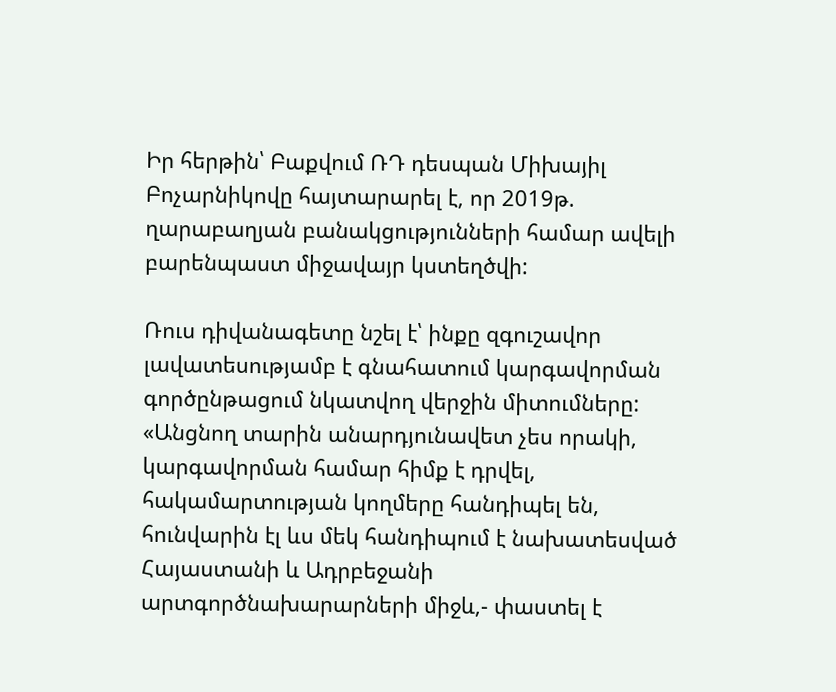Իր հերթին՝ Բաքվում ՌԴ դեսպան Միխայիլ Բոչարնիկովը հայտարարել է, որ 2019թ. ղարաբաղյան բանակցությունների համար ավելի բարենպաստ միջավայր կստեղծվի:

Ռուս դիվանագետը նշել է՝ ինքը զգուշավոր լավատեսությամբ է գնահատում կարգավորման գործընթացում նկատվող վերջին միտումները: «Անցնող տարին անարդյունավետ չես որակի, կարգավորման համար հիմք է դրվել, հակամարտության կողմերը հանդիպել են, հունվարին էլ ևս մեկ հանդիպում է նախատեսված Հայաստանի և Ադրբեջանի արտգործնախարարների միջև,- փաստել է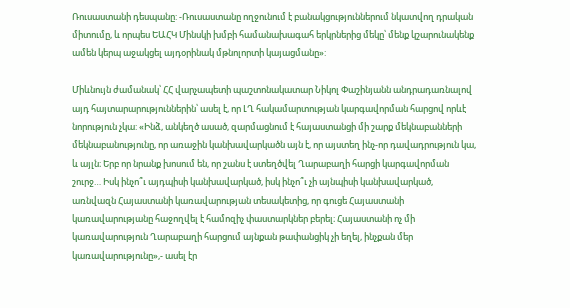Ռուսաստանի դեսպանը: -Ռուսաստանը ողջունում է բանակցություններում նկատվող դրական միտումը, և որպես ԵԱՀԿ Մինսկի խմբի համանախագահ երկրներից մեկը՝ մենք կշարունակենք ամեն կերպ աջակցել այդօրինակ մթնոլորտի կայացմանը»:

Միևնույն ժամանակ՝ ՀՀ վարչապետի պաշտոնակատար Նիկոլ Փաշինյանն անդրադառնալով այդ հայտարարություններին՝ ասել է, որ ԼՂ հակամարտության կարգավորման հարցով որևէ նորություն չկա: «Ինձ, անկեղծ ասած, զարմացնում է հայաստանցի մի շարք մեկնաբանների մեկնաբանությունը, որ առաջին կանխավարկածն այն է, որ այստեղ ինչ-որ դավադրություն կա, և այլն։ Երբ որ նրանք խոսում են, որ շանս է ստեղծվել Ղարաբաղի հարցի կարգավորման շուրջ… Իսկ ինչո՞ւ այդպիսի կանխավարկած, իսկ ինչո՞ւ չի այնպիսի կանխավարկած, առնվազն Հայաստանի կառավարության տեսակետից, որ գուցե Հայաստանի կառավարությանը հաջողվել է համոզիչ փաստարկներ բերել։ Հայաստանի ոչ մի կառավարություն Ղարաբաղի հարցում այնքան թափանցիկ չի եղել, ինչքան մեր կառավարությունը»,- ասել էր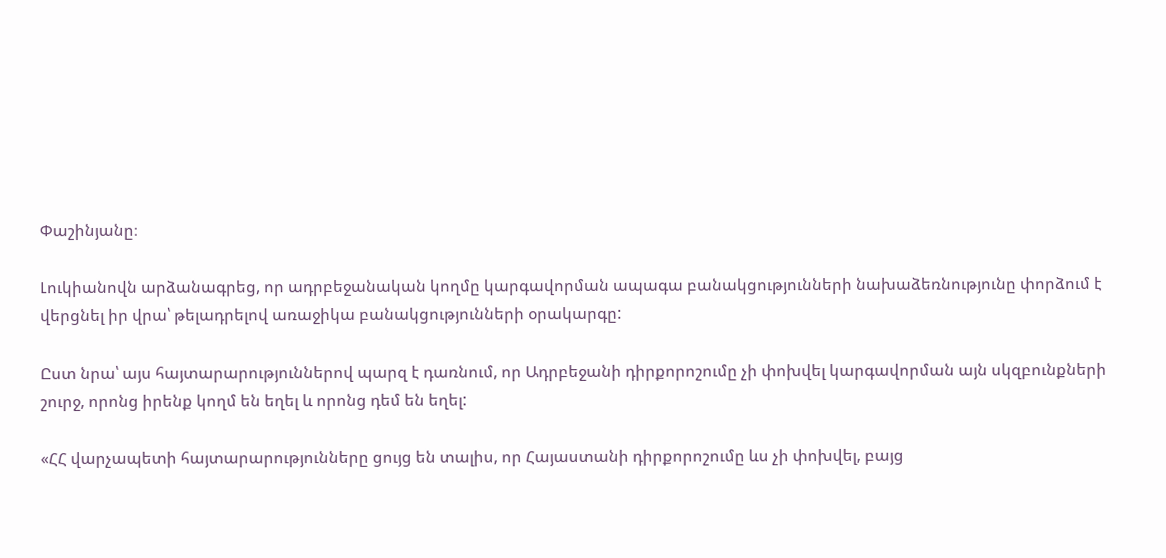Փաշինյանը։

Լուկիանովն արձանագրեց, որ ադրբեջանական կողմը կարգավորման ապագա բանակցությունների նախաձեռնությունը փորձում է վերցնել իր վրա՝ թելադրելով առաջիկա բանակցությունների օրակարգը:

Ըստ նրա՝ այս հայտարարություններով պարզ է դառնում, որ Ադրբեջանի դիրքորոշումը չի փոխվել կարգավորման այն սկզբունքների շուրջ, որոնց իրենք կողմ են եղել և որոնց դեմ են եղել:

«ՀՀ վարչապետի հայտարարությունները ցույց են տալիս, որ Հայաստանի դիրքորոշումը ևս չի փոխվել, բայց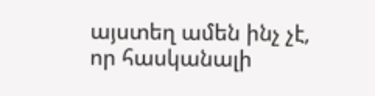այստեղ ամեն ինչ չէ, որ հասկանալի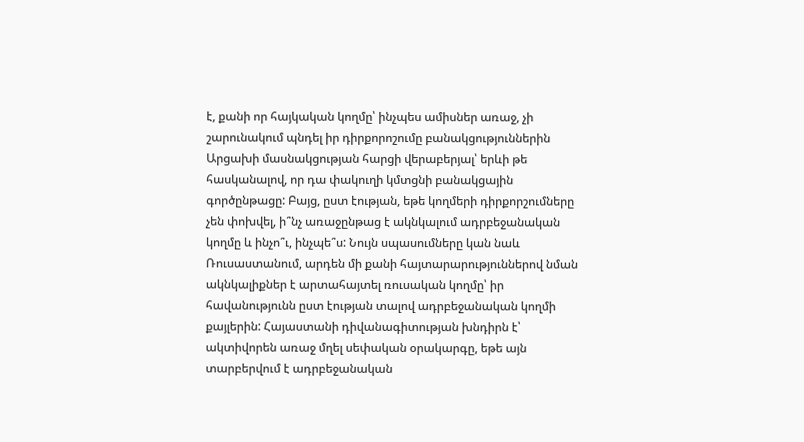է, քանի որ հայկական կողմը՝ ինչպես ամիսներ առաջ, չի շարունակում պնդել իր դիրքորոշումը բանակցություններին Արցախի մասնակցության հարցի վերաբերյալ՝ երևի թե հասկանալով, որ դա փակուղի կմտցնի բանակցային գործընթացը: Բայց, ըստ էության, եթե կողմերի դիրքորշումները չեն փոխվել, ի՞նչ առաջընթաց է ակնկալում ադրբեջանական կողմը և ինչո՞ւ, ինչպե՞ս: Նույն սպասումները կան նաև Ռուսաստանում, արդեն մի քանի հայտարարություններով նման ակնկալիքներ է արտահայտել ռուսական կողմը՝ իր հավանությունն ըստ էության տալով ադրբեջանական կողմի քայլերին: Հայաստանի դիվանագիտության խնդիրն է՝ ակտիվորեն առաջ մղել սեփական օրակարգը, եթե այն տարբերվում է ադրբեջանական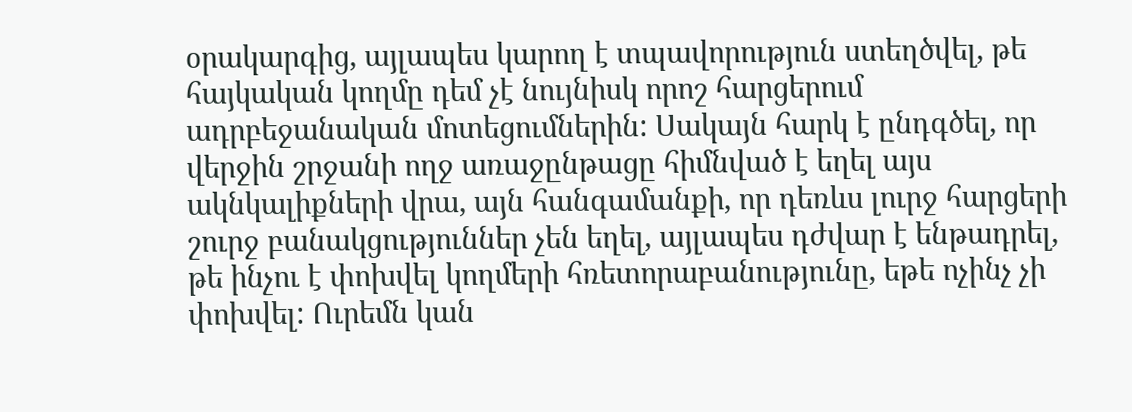օրակարգից, այլապես կարող է տպավորություն ստեղծվել, թե հայկական կողմը դեմ չէ նույնիսկ որոշ հարցերում ադրբեջանական մոտեցումներին: Սակայն հարկ է ընդգծել, որ վերջին շրջանի ողջ առաջընթացը հիմնված է եղել այս ակնկալիքների վրա, այն հանգամանքի, որ դեռևս լուրջ հարցերի շուրջ բանակցություններ չեն եղել, այլապես դժվար է ենթադրել, թե ինչու է փոխվել կողմերի հռետորաբանությունը, եթե ոչինչ չի փոխվել: Ուրեմն կան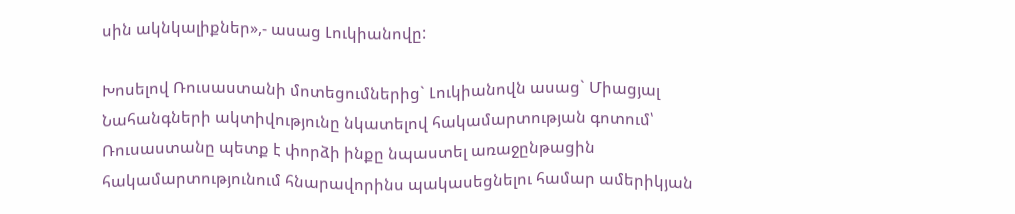սին ակնկալիքներ»,- ասաց Լուկիանովը:

Խոսելով Ռուսաստանի մոտեցումներից` Լուկիանովն ասաց` Միացյալ Նահանգների ակտիվությունը նկատելով հակամարտության գոտում՝ Ռուսաստանը պետք է փորձի ինքը նպաստել առաջընթացին հակամարտությունում հնարավորինս պակասեցնելու համար ամերիկյան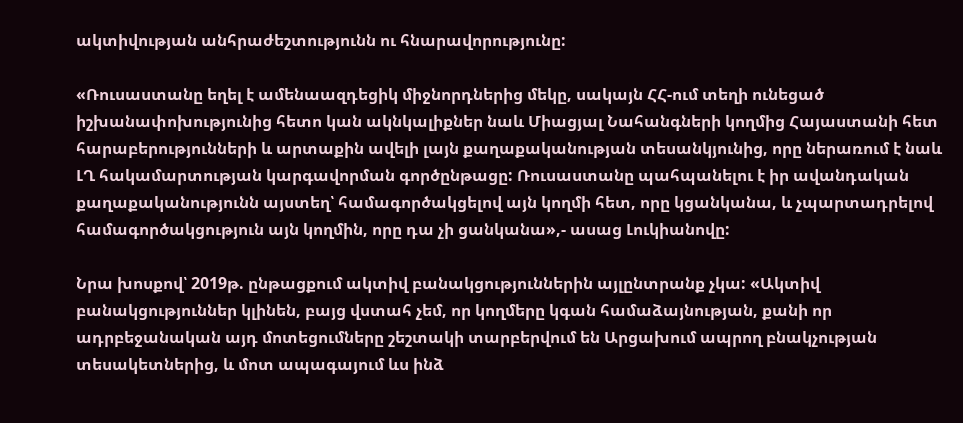ակտիվության անհրաժեշտությունն ու հնարավորությունը:

«Ռուսաստանը եղել է ամենաազդեցիկ միջնորդներից մեկը, սակայն ՀՀ-ում տեղի ունեցած իշխանափոխությունից հետո կան ակնկալիքներ նաև Միացյալ Նահանգների կողմից Հայաստանի հետ հարաբերությունների և արտաքին ավելի լայն քաղաքականության տեսանկյունից, որը ներառում է նաև ԼՂ հակամարտության կարգավորման գործընթացը: Ռուսաստանը պահպանելու է իր ավանդական քաղաքականությունն այստեղ՝ համագործակցելով այն կողմի հետ, որը կցանկանա, և չպարտադրելով համագործակցություն այն կողմին, որը դա չի ցանկանա»,- ասաց Լուկիանովը:

Նրա խոսքով՝ 2019թ. ընթացքում ակտիվ բանակցություններին այլընտրանք չկա: «Ակտիվ բանակցություններ կլինեն, բայց վստահ չեմ, որ կողմերը կգան համաձայնության, քանի որ ադրբեջանական այդ մոտեցումները շեշտակի տարբերվում են Արցախում ապրող բնակչության տեսակետներից, և մոտ ապագայում ևս ինձ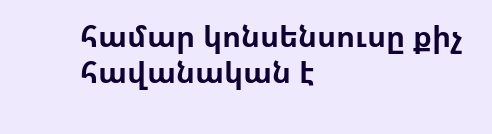համար կոնսենսուսը քիչ հավանական է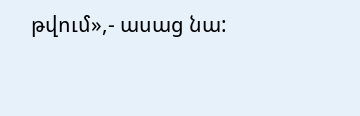թվում»,- ասաց նա: